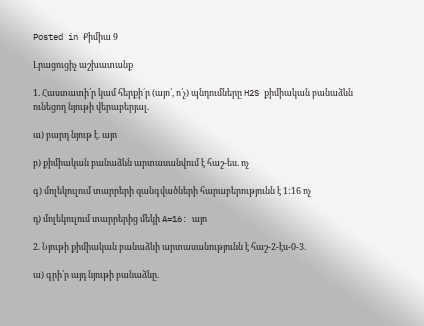Posted in Քիմիա 9

Լրացուցիչ աշխատանք

1. Հաստատի՛ր կամ հերքի´ր (այո՛, ո՛չ) պնդումները H2S քիմիական բանաձևն ունեցող նյութի վերաբերյալ.

ա) բարդ նյութ է. այո

բ) քիմիական բանաձևն արտասանվում է հաշ-ես. ոչ

գ) մոլեկուլում տարրերի զանգվածների հարաբերությունն է 1:16 ոչ

դ) մոլեկուլում տարրերից մեկի A=16: այո

2. Նյութի քիմիական բանաձևի արտասանությունն է հաշ-2-էս-0-3.

ա) գրի՛ր այդ նյութի բանաձևը.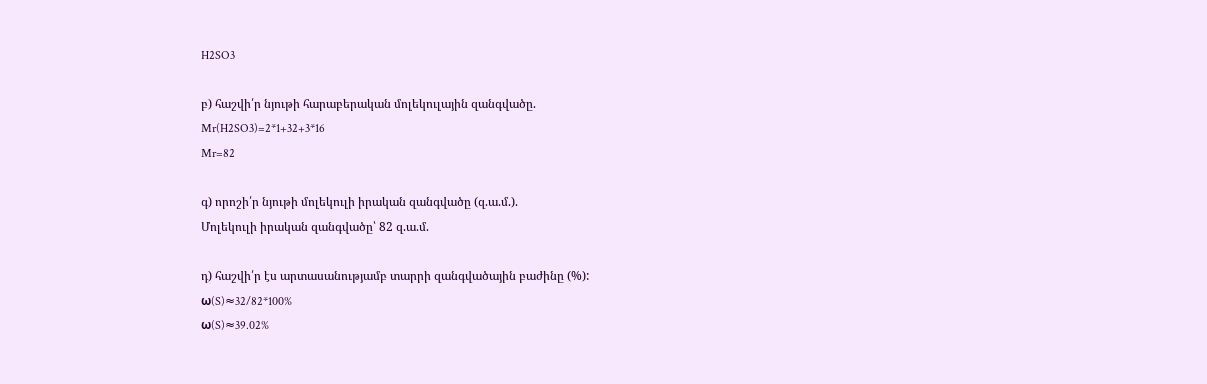H2SO3

բ) հաշվի՛ր նյութի հարաբերական մոլեկուլային զանգվածը.
Mr(H2SO3)=2*1+32+3*16
Mr=82

գ) որոշի՛ր նյութի մոլեկուլի իրական զանգվածը (զ.ա.մ.).
Մոլեկուլի իրական զանգվածը՝ 82 զ.ա.մ.

դ) հաշվի՛ր էս արտասանությամբ տարրի զանգվածային բաժինը (%):
ω(S)≈32/82*100%
ω(S)≈39.02%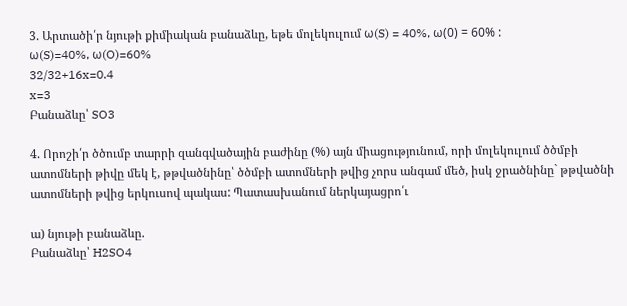3. Արտածի՛ր նյութի քիմիական բանաձևը, եթե մոլեկուլում ω(S) = 40%, ω(0) = 60% :
ω(S)=40%, ω(O)=60%
32/32+16x=0.4
x=3
Բանաձևը՝ SO3

4. Որոշի՛ր ծծումբ տարրի զանգվածային բաժինը (%) այն միացությունում, որի մոլեկուլում ծծմբի ատոմների թիվը մեկ է, թթվածնինը՝ ծծմբի ատոմների թվից չորս անգամ մեծ, իսկ ջրածնինը` թթվածնի ատոմների թվից երկուսով պակաս: Պատասխանում ներկայացրո՛ւ

ա) նյութի բանաձևը.
Բանաձևը՝ H2SO4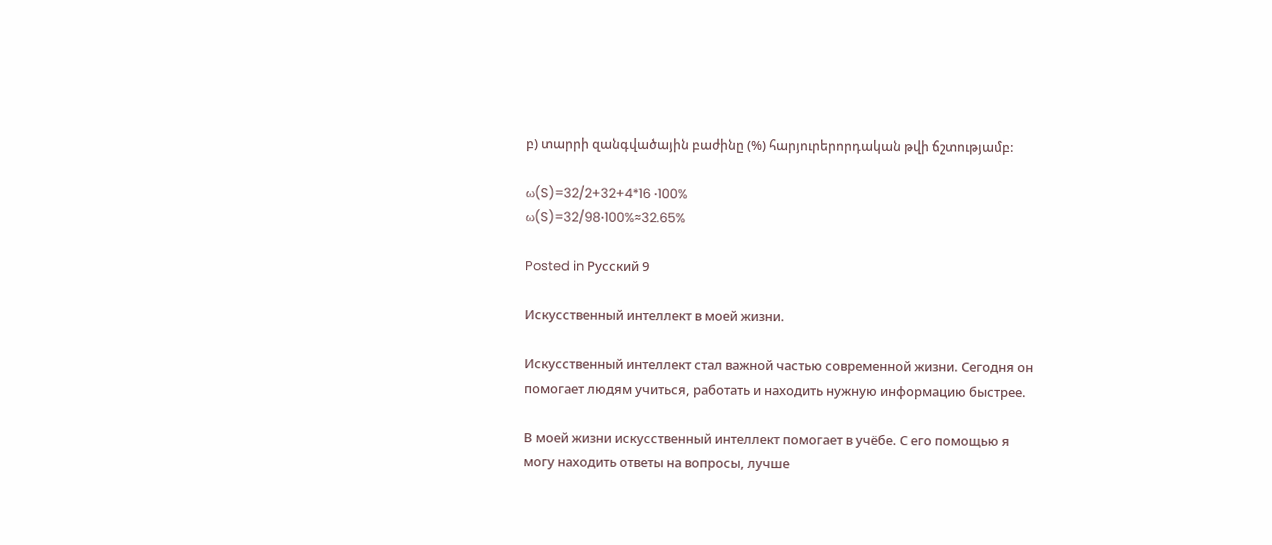բ) տարրի զանգվածային բաժինը (%) հարյուրերորդական թվի ճշտությամբ:

ω(S)=32/2+32+4*16 ⋅100%
ω(S)=32/98⋅100%≈32.65%

Posted in Русский 9

Искусственный интеллект в моей жизни.

Искусственный интеллект стал важной частью современной жизни. Сегодня он помогает людям учиться, работать и находить нужную информацию быстрее.

В моей жизни искусственный интеллект помогает в учёбе. С его помощью я могу находить ответы на вопросы, лучше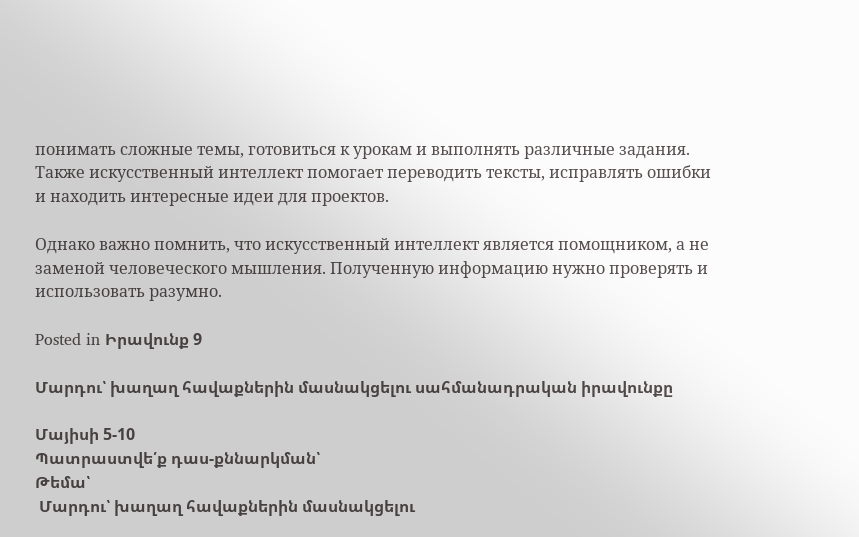понимать сложные темы, готовиться к урокам и выполнять различные задания. Также искусственный интеллект помогает переводить тексты, исправлять ошибки и находить интересные идеи для проектов.

Однако важно помнить, что искусственный интеллект является помощником, а не заменой человеческого мышления. Полученную информацию нужно проверять и использовать разумно.

Posted in Իրավունք 9

Մարդու՝ խաղաղ հավաքներին մասնակցելու սահմանադրական իրավունքը

Մայիսի 5-10
Պատրաստվե՛ք դաս-քննարկման՝
Թեմա՝
 Մարդու՝ խաղաղ հավաքներին մասնակցելու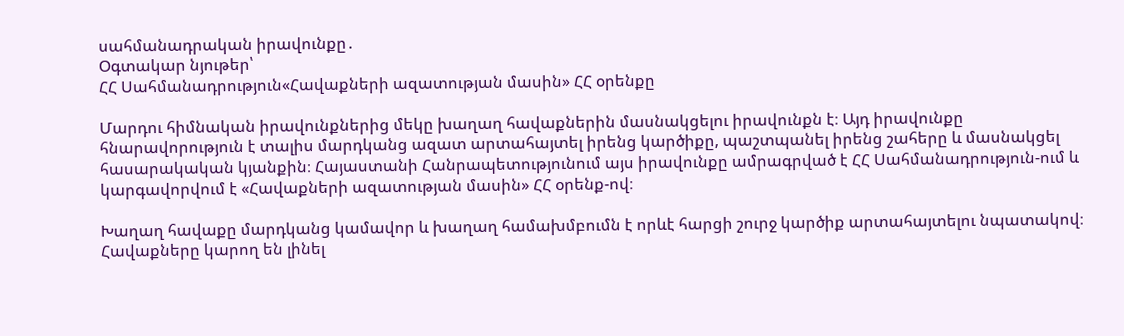սահմանադրական իրավունքը․
Օգտակար նյութեր՝
ՀՀ Սահմանադրություն«Հավաքների ազատության մասին» ՀՀ օրենքը

Մարդու հիմնական իրավունքներից մեկը խաղաղ հավաքներին մասնակցելու իրավունքն է։ Այդ իրավունքը հնարավորություն է տալիս մարդկանց ազատ արտահայտել իրենց կարծիքը, պաշտպանել իրենց շահերը և մասնակցել հասարակական կյանքին։ Հայաստանի Հանրապետությունում այս իրավունքը ամրագրված է ՀՀ Սահմանադրություն-ում և կարգավորվում է «Հավաքների ազատության մասին» ՀՀ օրենք-ով։

Խաղաղ հավաքը մարդկանց կամավոր և խաղաղ համախմբումն է որևէ հարցի շուրջ կարծիք արտահայտելու նպատակով։ Հավաքները կարող են լինել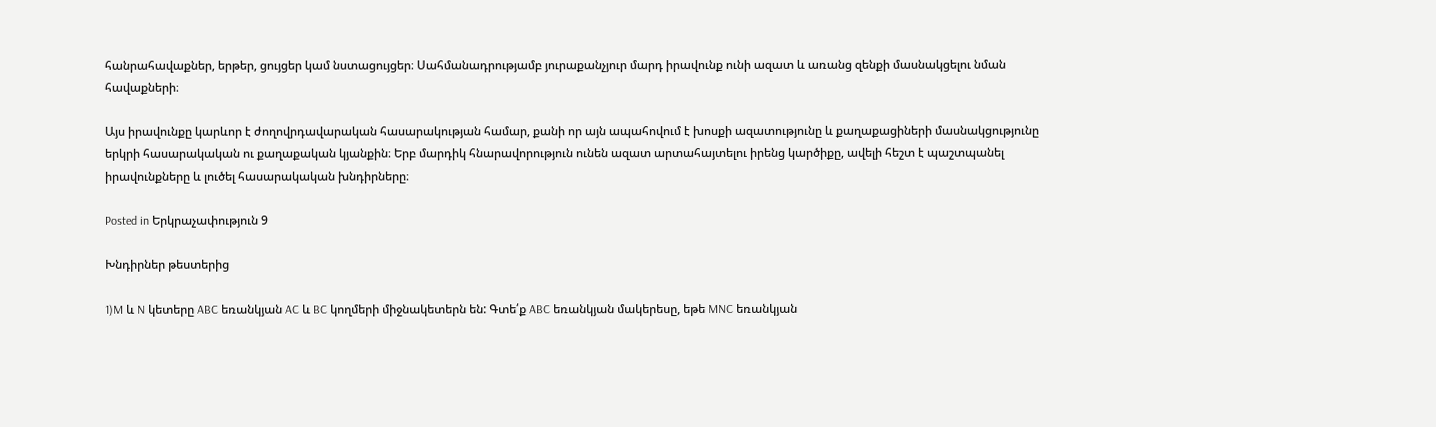հանրահավաքներ, երթեր, ցույցեր կամ նստացույցեր։ Սահմանադրությամբ յուրաքանչյուր մարդ իրավունք ունի ազատ և առանց զենքի մասնակցելու նման հավաքների։

Այս իրավունքը կարևոր է ժողովրդավարական հասարակության համար, քանի որ այն ապահովում է խոսքի ազատությունը և քաղաքացիների մասնակցությունը երկրի հասարակական ու քաղաքական կյանքին։ Երբ մարդիկ հնարավորություն ունեն ազատ արտահայտելու իրենց կարծիքը, ավելի հեշտ է պաշտպանել իրավունքները և լուծել հասարակական խնդիրները։

Posted in Երկրաչափություն 9

Խնդիրներ թեստերից

1)M և N կետերը ABC եռանկյան AC և BC կողմերի միջնակետերն են: Գտե՛ք ABC եռանկյան մակերեսը, եթե MNC եռանկյան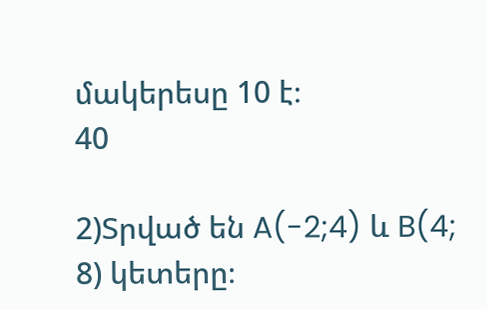մակերեսը 10 է։
40

2)Տրված են A(-2;4) և B(4; 8) կետերը։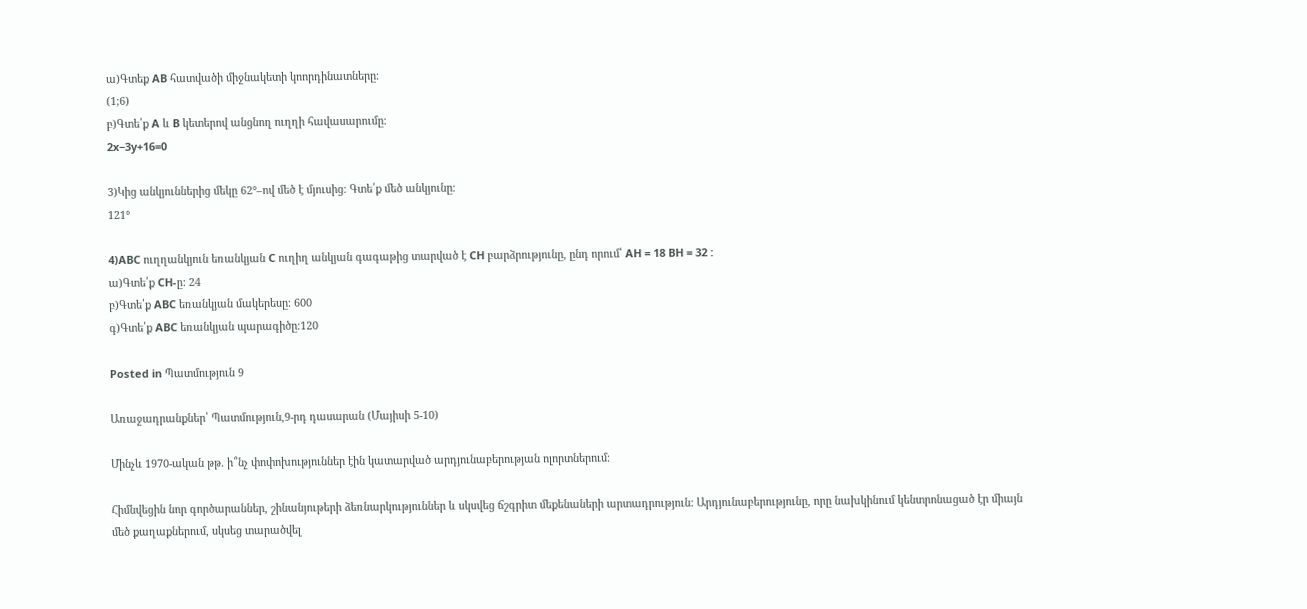ա)Գտեք AB հատվածի միջնակետի կոորդինատները։
(1;6)
բ)Գտե՛ք A և B կետերով անցնող ուղղի հավասարումը։
2x−3y+16=0

3)Կից անկյուններից մեկը 62°–ով մեծ է մյուսից։ Գտե՛ք մեծ անկյունը։
121°

4)ABC ուղղանկյուն եռանկյան C ուղիղ անկյան գագաթից տարված է CH բարձրությունը, ընդ որում՝ AH = 18 BH = 32 :
ա)Գտե՛ք CH-ը: 24
բ)Գտե՛ք ABC եռանկյան մակերեսը։ 600
գ)Գտե՛ք ABC եռանկյան պարագիծը։120

Posted in Պատմություն 9

Առաջադրանքներ՝ Պատմություն,9-րդ դասարան (Մայիսի 5-10)

Մինչև 1970-ական թթ. ի՞նչ փոփոխություններ էին կատարված արդյունաբերության ոլորտներում։

Հիմնվեցին նոր գործարաններ, շինանյութերի ձեռնարկություններ և սկսվեց ճշգրիտ մեքենաների արտադրություն: Արդյունաբերությունը, որը նախկինում կենտրոնացած էր միայն մեծ քաղաքներում, սկսեց տարածվել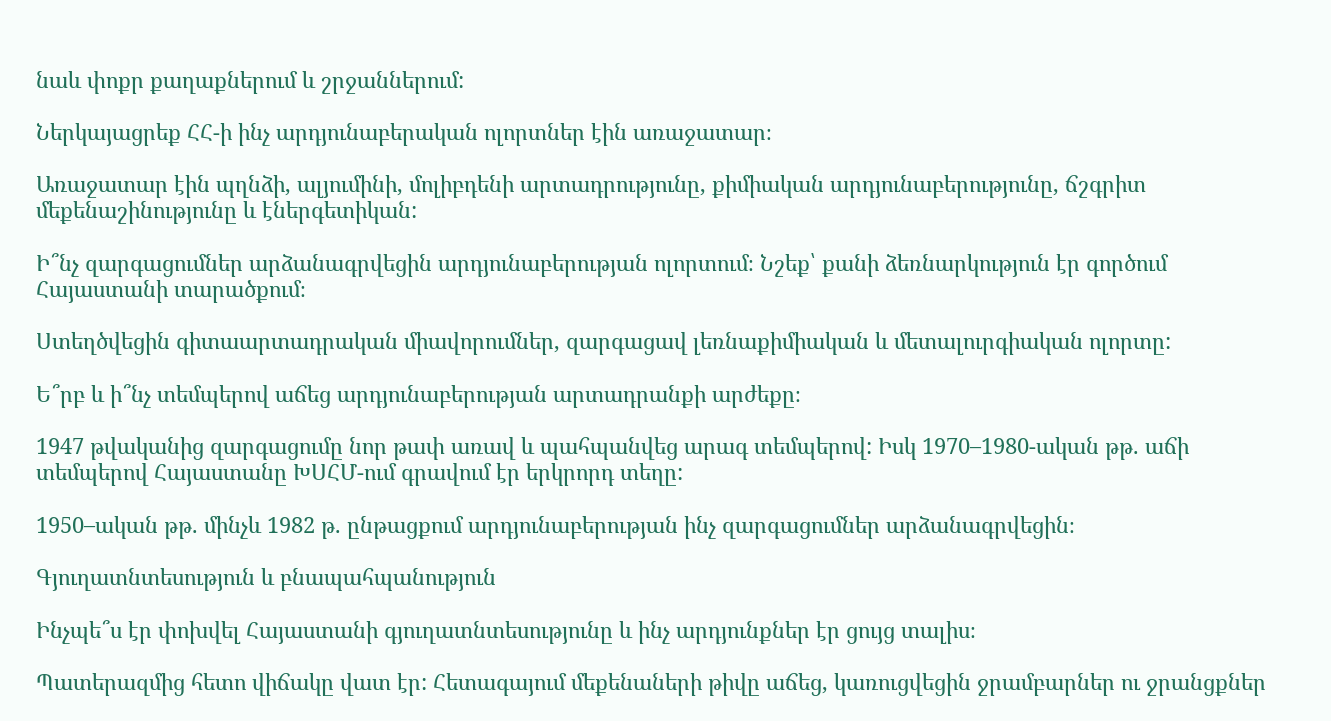նաև փոքր քաղաքներում և շրջաններում:

Ներկայացրեք ՀՀ-ի ինչ արդյունաբերական ոլորտներ էին առաջատար։

Առաջատար էին պղնձի, ալյումինի, մոլիբդենի արտադրությունը, քիմիական արդյունաբերությունը, ճշգրիտ մեքենաշինությունը և էներգետիկան:

Ի՞նչ զարգացումներ արձանագրվեցին արդյունաբերության ոլորտում։ Նշեք՝ քանի ձեռնարկություն էր գործում Հայաստանի տարածքում։

Ստեղծվեցին գիտաարտադրական միավորումներ, զարգացավ լեռնաքիմիական և մետալուրգիական ոլորտը:

Ե՞րբ և ի՞նչ տեմպերով աճեց արդյունաբերության արտադրանքի արժեքը։

1947 թվականից զարգացումը նոր թափ առավ և պահպանվեց արագ տեմպերով: Իսկ 1970–1980-ական թթ. աճի տեմպերով Հայաստանը ԽՍՀՄ-ում գրավում էր երկրորդ տեղը:

1950–ական թթ. մինչև 1982 թ. ընթացքում արդյունաբերության ինչ զարգացումներ արձանագրվեցին։

Գյուղատնտեսություն և բնապահպանություն

Ինչպե՞ս էր փոխվել Հայաստանի գյուղատնտեսությունը և ինչ արդյունքներ էր ցույց տալիս։

Պատերազմից հետո վիճակը վատ էր: Հետագայում մեքենաների թիվը աճեց, կառուցվեցին ջրամբարներ ու ջրանցքներ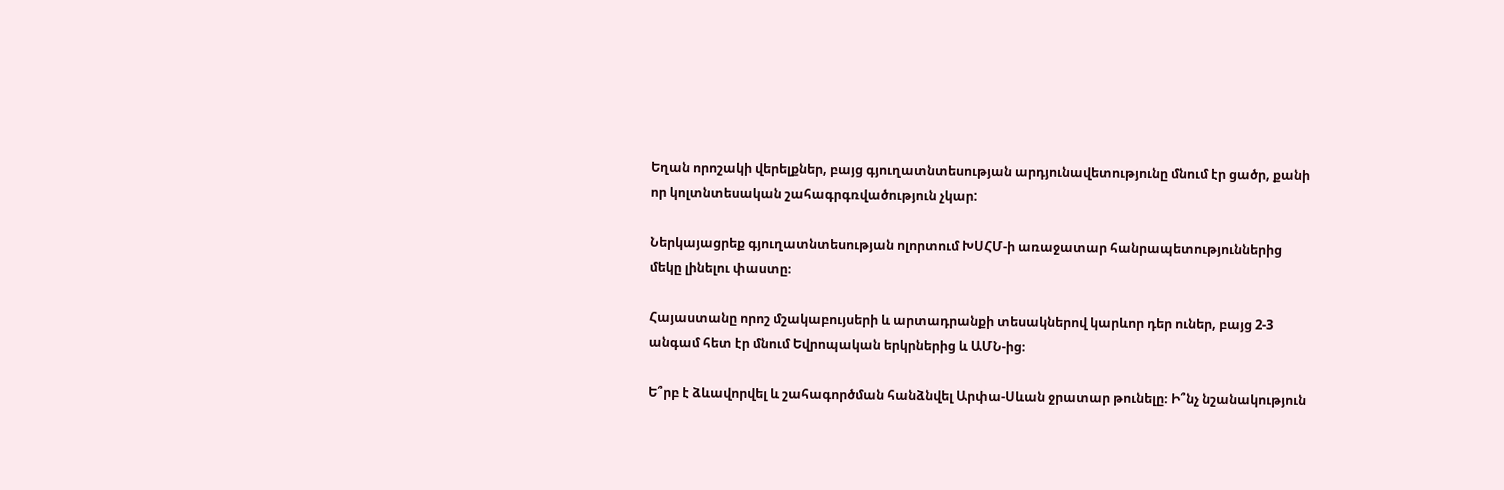Եղան որոշակի վերելքներ, բայց գյուղատնտեսության արդյունավետությունը մնում էր ցածր, քանի որ կոլտնտեսական շահագրգռվածություն չկար:

Ներկայացրեք գյուղատնտեսության ոլորտում ԽՍՀՄ-ի առաջատար հանրապետություններից մեկը լինելու փաստը։

Հայաստանը որոշ մշակաբույսերի և արտադրանքի տեսակներով կարևոր դեր ուներ, բայց 2-3 անգամ հետ էր մնում Եվրոպական երկրներից և ԱՄՆ-ից։

Ե՞րբ է ձևավորվել և շահագործման հանձնվել Արփա-Սևան ջրատար թունելը։ Ի՞նչ նշանակություն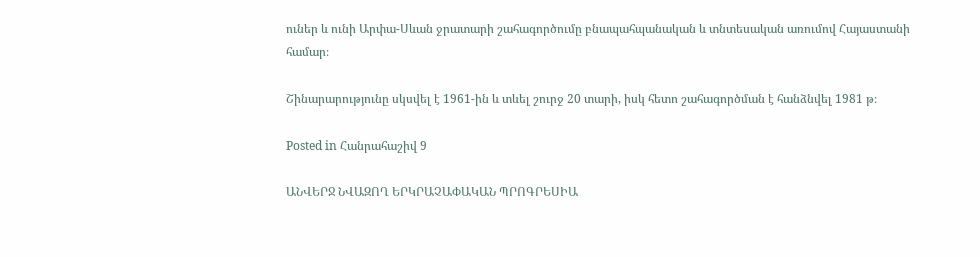ուներ և ունի Արփա-Սևան ջրատարի շահագործումը բնապահպանական և տնտեսական առումով Հայաստանի համար։

Շինարարությունը սկսվել է 1961-ին և տևել շուրջ 20 տարի, իսկ հետո շահագործման է հանձնվել 1981 թ։

Posted in Հանրահաշիվ 9

ԱՆՎԵՐՋ ՆՎԱԶՈՂ ԵՐԿՐԱՉԱՓԱԿԱՆ ՊՐՈԳՐԵՍԻԱ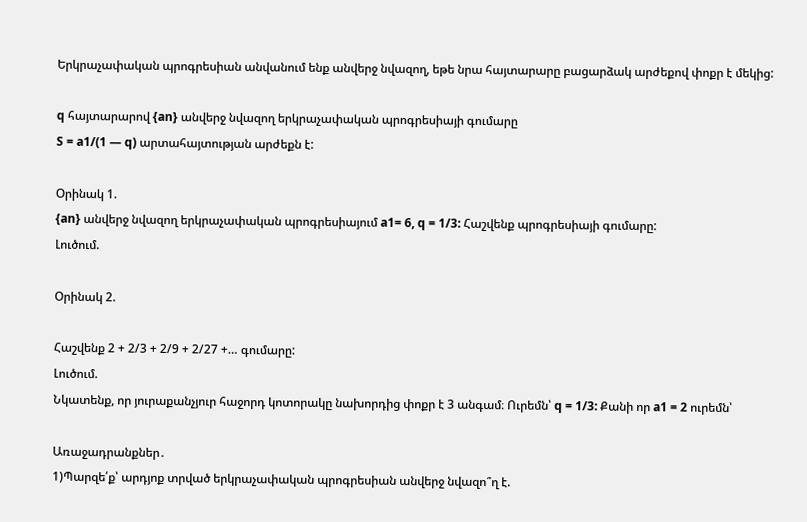Երկրաչափական պրոգրեսիան անվանում ենք անվերջ նվազող, եթե նրա հայտարարը բացարձակ արժեքով փոքր է մեկից:

q հայտարարով {an} անվերջ նվազող երկրաչափական պրոգրեսիայի գումարը
S = a1/(1 — q) արտահայտության արժեքն է:

Օրինակ 1.
{an} անվերջ նվազող երկրաչափական պրոգրեսիայում a1= 6, q = 1/3: Հաշվենք պրոգրեսիայի գումարը:
Լուծում.

Օրինակ 2.

Հաշվենք 2 + 2/3 + 2/9 + 2/27 +… գումարը:
Լուծում.
Նկատենք, որ յուրաքանչյուր հաջորդ կոտորակը նախորդից փոքր է 3 անգամ։ Ուրեմն՝ q = 1/3: Քանի որ a1 = 2 ուրեմն՝

Առաջադրանքներ․
1)Պարզե՛ք՝ արդյոք տրված երկրաչափական պրոգրեսիան անվերջ նվազո՞ղ է.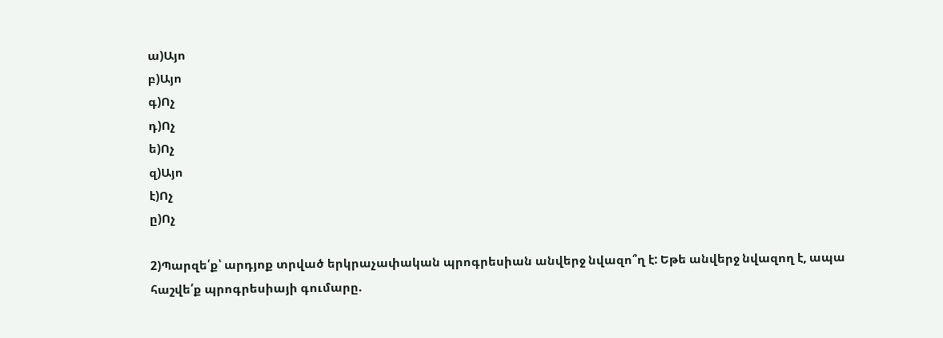ա)Այո
բ)Այո
գ)Ոչ
դ)Ոչ
ե)Ոչ
զ)Այո
է)Ոչ
ը)Ոչ

2)Պարզե՛ք՝ արդյոք տրված երկրաչափական պրոգրեսիան անվերջ նվազո՞ղ է: Եթե անվերջ նվազող է, ապա հաշվե՛ք պրոգրեսիայի գումարը.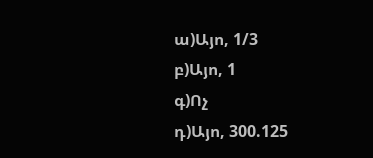ա)Այո, 1/3
բ)Այո, 1
գ)Ոչ
դ)Այո, 300.125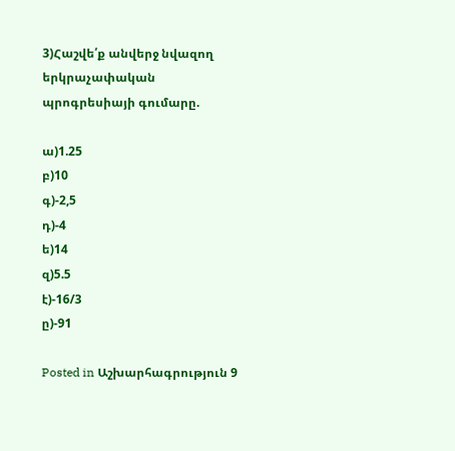3)Հաշվե՛ք անվերջ նվազող երկրաչափական պրոգրեսիայի գումարը.

ա)1.25
բ)10
գ)-2,5
դ)-4
ե)14
զ)5.5
է)-16/3
ը)-91

Posted in Աշխարհագրություն 9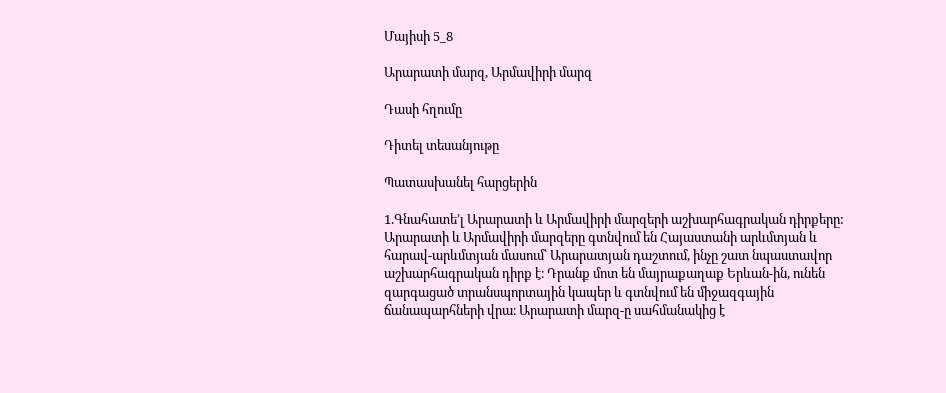Մայիսի 5_8

Արարատի մարզ, Արմավիրի մարզ

Դասի հղումը

Դիտել տեսանյութը

Պատասխանել հարցերին

1.Գնահատե’լ Արարատի և Արմավիրի մարզերի աշխարհագրական դիրքերը:
Արարատի և Արմավիրի մարզերը գտնվում են Հայաստանի արևմտյան և հարավ-արևմտյան մասում՝ Արարատյան դաշտում, ինչը շատ նպաստավոր աշխարհագրական դիրք է։ Դրանք մոտ են մայրաքաղաք Երևան-ին, ունեն զարգացած տրանսպորտային կապեր և գտնվում են միջազգային ճանապարհների վրա։ Արարատի մարզ-ը սահմանակից է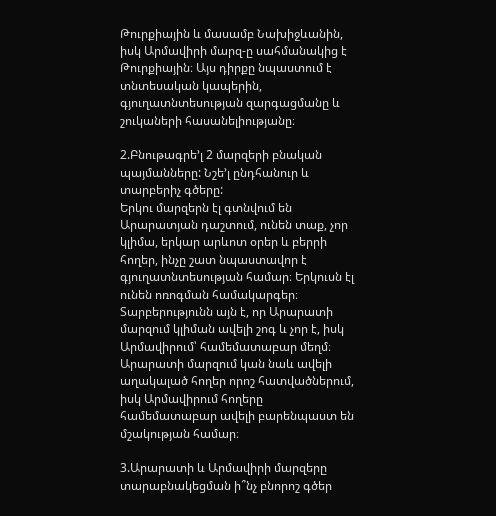Թուրքիային և մասամբ Նախիջևանին, իսկ Արմավիրի մարզ-ը սահմանակից է Թուրքիային։ Այս դիրքը նպաստում է տնտեսական կապերին, գյուղատնտեսության զարգացմանը և շուկաների հասանելիությանը։

2.Բնութագրե’լ 2 մարզերի բնական պայմանները: Նշե’լ ընդհանուր և տարբերիչ գծերը:
Երկու մարզերն էլ գտնվում են Արարատյան դաշտում, ունեն տաք, չոր կլիմա, երկար արևոտ օրեր և բերրի հողեր, ինչը շատ նպաստավոր է գյուղատնտեսության համար։ Երկուսն էլ ունեն ոռոգման համակարգեր։ Տարբերությունն այն է, որ Արարատի մարզում կլիման ավելի շոգ և չոր է, իսկ Արմավիրում՝ համեմատաբար մեղմ։ Արարատի մարզում կան նաև ավելի աղակալած հողեր որոշ հատվածներում, իսկ Արմավիրում հողերը համեմատաբար ավելի բարենպաստ են մշակության համար։

3.Արարատի և Արմավիրի մարզերը տարաբնակեցման ի՞նչ բնորոշ գծեր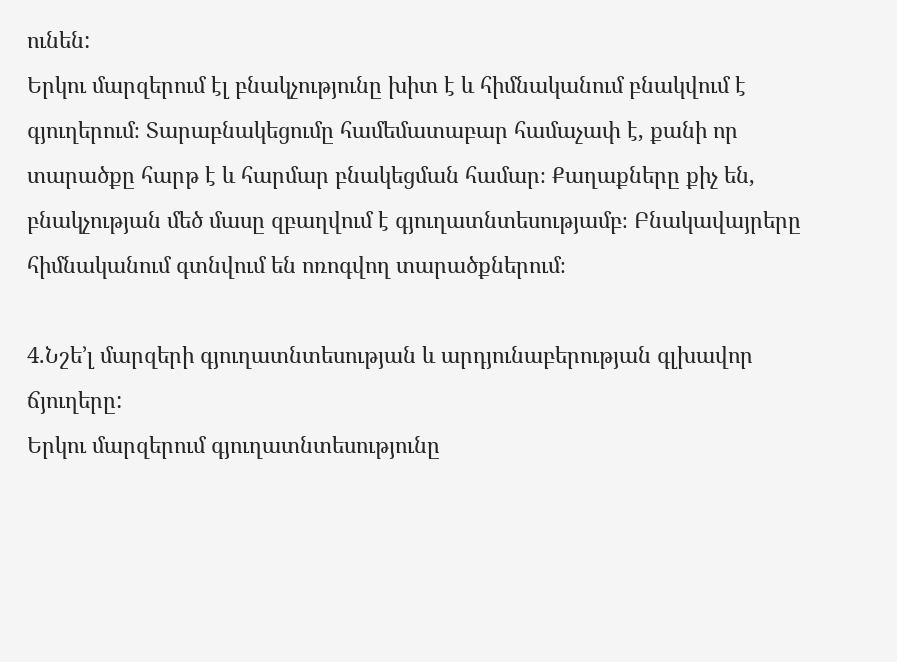ունեն:
Երկու մարզերում էլ բնակչությունը խիտ է և հիմնականում բնակվում է գյուղերում։ Տարաբնակեցումը համեմատաբար համաչափ է, քանի որ տարածքը հարթ է և հարմար բնակեցման համար։ Քաղաքները քիչ են, բնակչության մեծ մասը զբաղվում է գյուղատնտեսությամբ։ Բնակավայրերը հիմնականում գտնվում են ոռոգվող տարածքներում։

4.Նշե’լ մարզերի գյուղատնտեսության և արդյունաբերության գլխավոր ճյուղերը:
Երկու մարզերում գյուղատնտեսությունը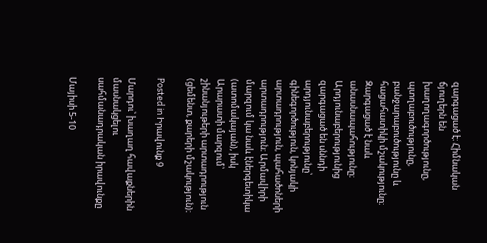զարգացած է։ Հիմնական ճյուղերն են խաղողագործությունը, պտղաբուծությունը, բանջարաբուծությունը և հացահատիկի մշակությունը։ Զարգացած է նաև անասնապահությունը։ Արդյունաբերությունից զարգացած են սննդի արդյունաբերությունը՝ գինեգործություն, կոնյակի արտադրություն, պահածոների արտադրություն։ Արմավիրի մարզում կա նաև էներգետիկա (ատոմակայան), իսկ Արարատի մարզում՝ շինանյութերի արտադրություն (ցեմենտ, քարերի մշակություն)։

Posted in Իրավունք 9

Մարդու՝ խաղաղ հավաքներին մասնակցելու սահմանադրական իրավունքը

Մայիսի 5-10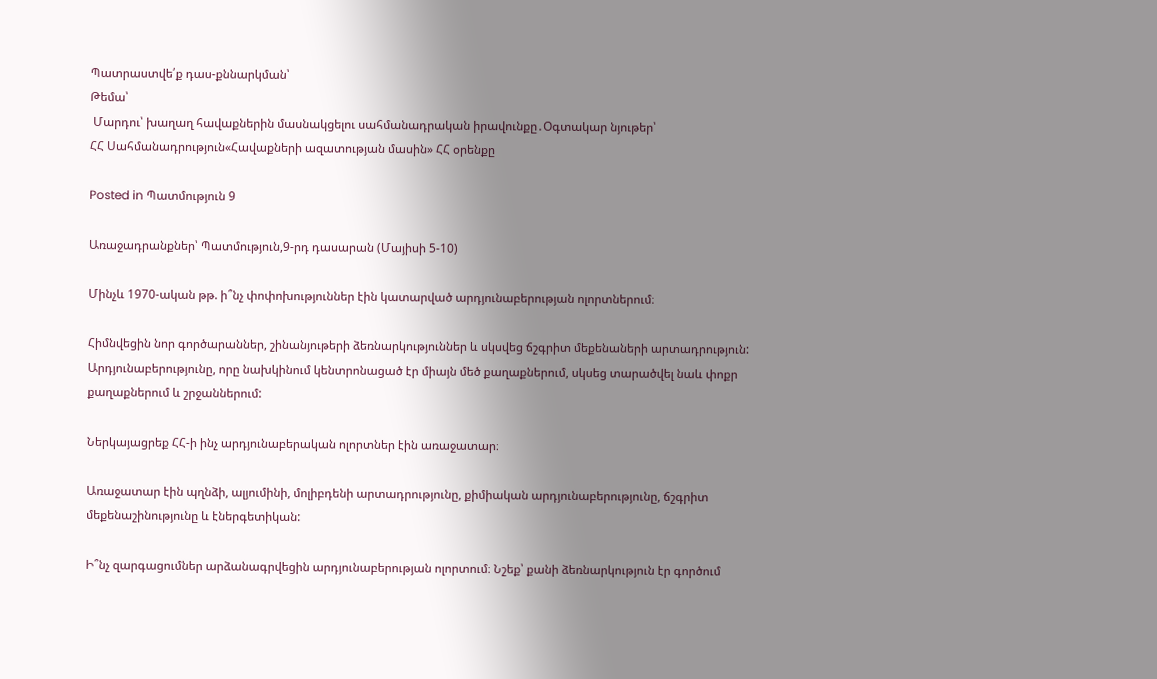Պատրաստվե՛ք դաս-քննարկման՝
Թեմա՝
 Մարդու՝ խաղաղ հավաքներին մասնակցելու սահմանադրական իրավունքը․Օգտակար նյութեր՝
ՀՀ Սահմանադրություն«Հավաքների ազատության մասին» ՀՀ օրենքը

Posted in Պատմություն 9

Առաջադրանքներ՝ Պատմություն,9-րդ դասարան (Մայիսի 5-10)

Մինչև 1970-ական թթ. ի՞նչ փոփոխություններ էին կատարված արդյունաբերության ոլորտներում։

Հիմնվեցին նոր գործարաններ, շինանյութերի ձեռնարկություններ և սկսվեց ճշգրիտ մեքենաների արտադրություն: Արդյունաբերությունը, որը նախկինում կենտրոնացած էր միայն մեծ քաղաքներում, սկսեց տարածվել նաև փոքր քաղաքներում և շրջաններում:

Ներկայացրեք ՀՀ-ի ինչ արդյունաբերական ոլորտներ էին առաջատար։

Առաջատար էին պղնձի, ալյումինի, մոլիբդենի արտադրությունը, քիմիական արդյունաբերությունը, ճշգրիտ մեքենաշինությունը և էներգետիկան:

Ի՞նչ զարգացումներ արձանագրվեցին արդյունաբերության ոլորտում։ Նշեք՝ քանի ձեռնարկություն էր գործում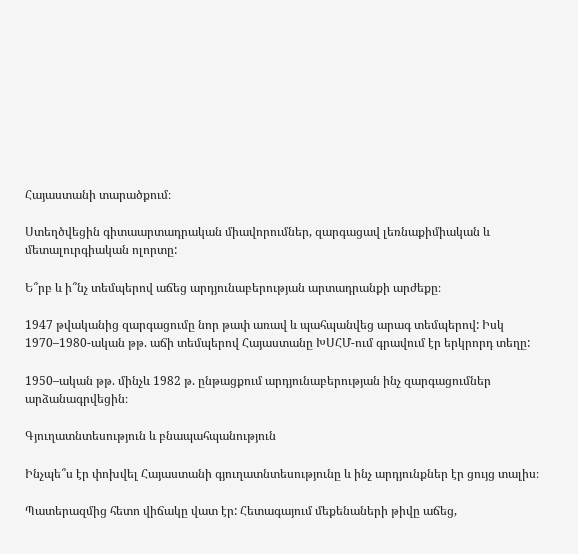Հայաստանի տարածքում։

Ստեղծվեցին գիտաարտադրական միավորումներ, զարգացավ լեռնաքիմիական և մետալուրգիական ոլորտը:

Ե՞րբ և ի՞նչ տեմպերով աճեց արդյունաբերության արտադրանքի արժեքը։

1947 թվականից զարգացումը նոր թափ առավ և պահպանվեց արագ տեմպերով: Իսկ 1970–1980-ական թթ. աճի տեմպերով Հայաստանը ԽՍՀՄ-ում գրավում էր երկրորդ տեղը:

1950–ական թթ. մինչև 1982 թ. ընթացքում արդյունաբերության ինչ զարգացումներ արձանագրվեցին։

Գյուղատնտեսություն և բնապահպանություն

Ինչպե՞ս էր փոխվել Հայաստանի գյուղատնտեսությունը և ինչ արդյունքներ էր ցույց տալիս։

Պատերազմից հետո վիճակը վատ էր: Հետագայում մեքենաների թիվը աճեց,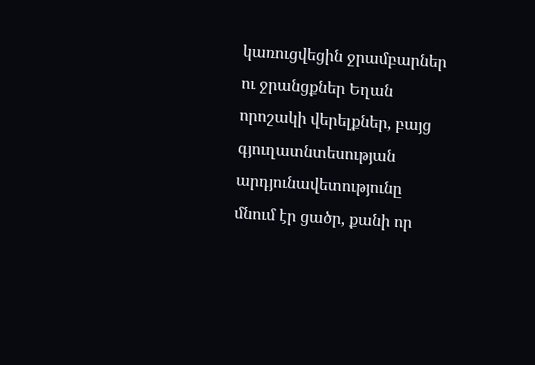կառուցվեցին ջրամբարներ ու ջրանցքներ Եղան որոշակի վերելքներ, բայց գյուղատնտեսության արդյունավետությունը մնում էր ցածր, քանի որ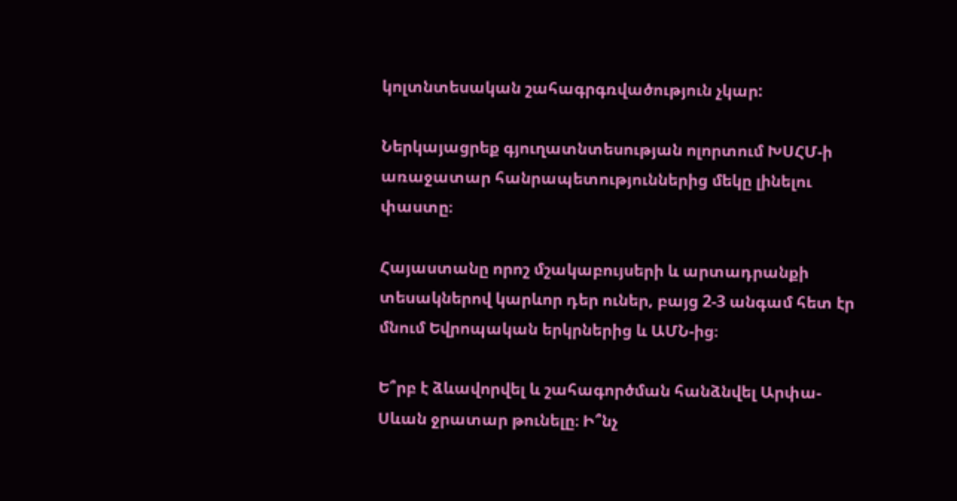կոլտնտեսական շահագրգռվածություն չկար:

Ներկայացրեք գյուղատնտեսության ոլորտում ԽՍՀՄ-ի առաջատար հանրապետություններից մեկը լինելու փաստը։

Հայաստանը որոշ մշակաբույսերի և արտադրանքի տեսակներով կարևոր դեր ուներ, բայց 2-3 անգամ հետ էր մնում Եվրոպական երկրներից և ԱՄՆ-ից։

Ե՞րբ է ձևավորվել և շահագործման հանձնվել Արփա-Սևան ջրատար թունելը։ Ի՞նչ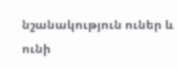նշանակություն ուներ և ունի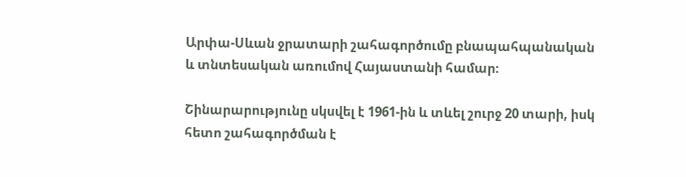Արփա-Սևան ջրատարի շահագործումը բնապահպանական և տնտեսական առումով Հայաստանի համար։

Շինարարությունը սկսվել է 1961-ին և տևել շուրջ 20 տարի, իսկ հետո շահագործման է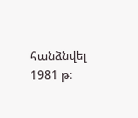հանձնվել 1981 թ։